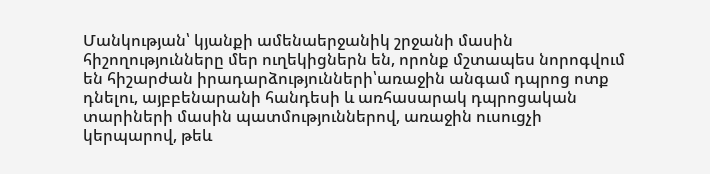Մանկության՝ կյանքի ամենաերջանիկ շրջանի մասին հիշողությունները մեր ուղեկիցներն են, որոնք մշտապես նորոգվում են հիշարժան իրադարձությունների՝առաջին անգամ դպրոց ոտք դնելու, այբբենարանի հանդեսի և առհասարակ դպրոցական տարիների մասին պատմություններով, առաջին ուսուցչի կերպարով, թեև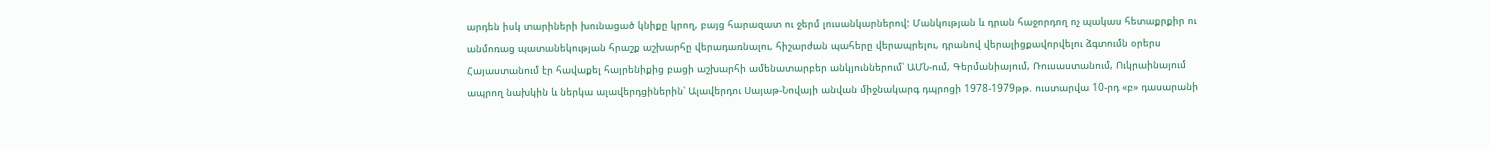արդեն իսկ տարիների խունացած կնիքը կրող, բայց հարազատ ու ջերմ լուսանկարներով: Մանկության և դրան հաջորդող ոչ պակաս հետաքրքիր ու անմոռաց պատանեկության հրաշք աշխարհը վերադառնալու, հիշարժան պահերը վերապրելու, դրանով վերալիցքավորվելու ձգտումն օրերս Հայաստանում էր հավաքել հայրենիքից բացի աշխարհի ամենատարբեր անկյուններում՝ ԱՄՆ-ում, Գերմանիայում, Ռուսաստանում, Ուկրաինայում ապրող նախկին և ներկա ալավերդցիներին՝ Ալավերդու Սայաթ-Նովայի անվան միջնակարգ դպրոցի 1978-1979թթ. ուստարվա 10-րդ «բ» դասարանի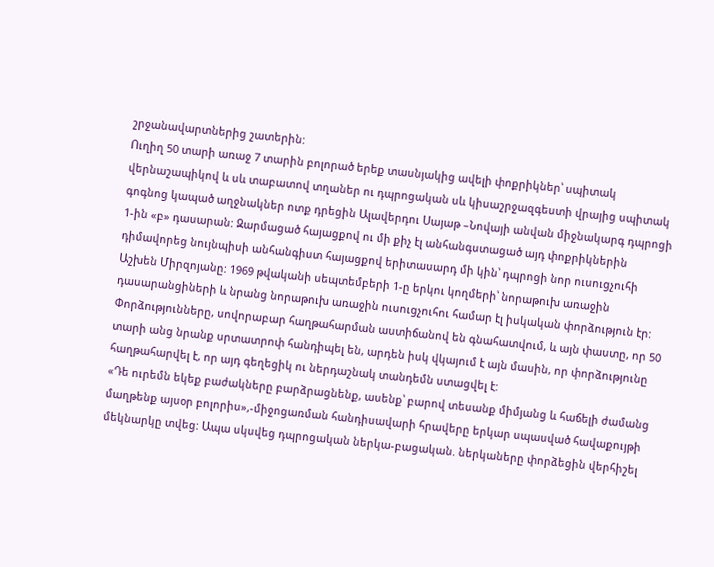շրջանավարտներից շատերին:
Ուղիղ 50 տարի առաջ 7 տարին բոլորած երեք տասնյակից ավելի փոքրիկներ՝ սպիտակ վերնաշապիկով և սև տաբատով տղաներ ու դպրոցական սև կիսաշրջազգեստի վրայից սպիտակ գոգնոց կապած աղջնակներ ոտք դրեցին Ալավերդու Սայաթ –Նովայի անվան միջնակարգ դպրոցի 1-ին «բ» դասարան: Զարմացած հայացքով ու մի քիչ էլ անհանգստացած այդ փոքրիկներին դիմավորեց նույնպիսի անհանգիստ հայացքով երիտասարդ մի կին՝ դպրոցի նոր ուսուցչուհի Աշխեն Միրզոյանը: 1969 թվականի սեպտեմբերի 1-ը երկու կողմերի՝ նորաթուխ առաջին դասարանցիների և նրանց նորաթուխ առաջին ուսուցչուհու համար էլ իսկական փորձություն էր:
Փորձությունները, սովորաբար հաղթահարման աստիճանով են գնահատվում, և այն փաստը, որ 50 տարի անց նրանք սրտատրոփ հանդիպել են, արդեն իսկ վկայում է այն մասին, որ փորձությունը հաղթահարվել է, որ այդ գեղեցիկ ու ներդաշնակ տանդեմն ստացվել է:
«Դե ուրեմն եկեք բաժակները բարձրացնենք, ասենք՝ բարով տեսանք միմյանց և հաճելի ժամանց մաղթենք այսօր բոլորիս»,-միջոցառման հանդիսավարի հրավերը երկար սպասված հավաքույթի մեկնարկը տվեց: Ապա սկսվեց դպրոցական ներկա-բացական. ներկաները փորձեցին վերհիշել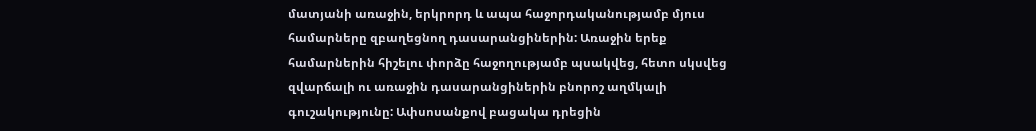մատյանի առաջին, երկրորդ և ապա հաջորդականությամբ մյուս համարները զբաղեցնող դասարանցիներին: Առաջին երեք համարներին հիշելու փորձը հաջողությամբ պսակվեց, հետո սկսվեց զվարճալի ու առաջին դասարանցիներին բնորոշ աղմկալի գուշակությունը: Ափսոսանքով բացակա դրեցին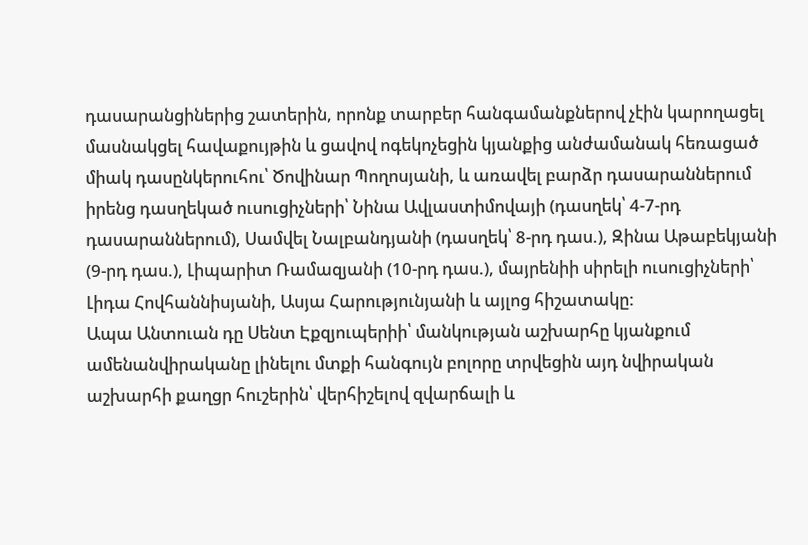դասարանցիներից շատերին, որոնք տարբեր հանգամանքներով չէին կարողացել մասնակցել հավաքույթին և ցավով ոգեկոչեցին կյանքից անժամանակ հեռացած միակ դասընկերուհու՝ Ծովինար Պողոսյանի, և առավել բարձր դասարաններում իրենց դասղեկած ուսուցիչների՝ Նինա Ավլաստիմովայի (դասղեկ՝ 4-7-րդ դասարաններում), Սամվել Նալբանդյանի (դասղեկ՝ 8-րդ դաս.), Զինա Աթաբեկյանի (9-րդ դաս.), Լիպարիտ Ռամազյանի (10-րդ դաս.), մայրենիի սիրելի ուսուցիչների՝ Լիդա Հովհաննիսյանի, Ասյա Հարությունյանի և այլոց հիշատակը:
Ապա Անտուան դը Սենտ Էքզյուպերիի՝ մանկության աշխարհը կյանքում ամենանվիրականը լինելու մտքի հանգույն բոլորը տրվեցին այդ նվիրական աշխարհի քաղցր հուշերին՝ վերհիշելով զվարճալի և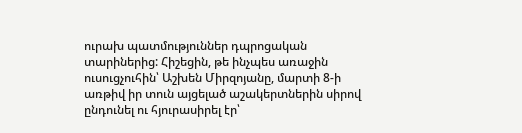ուրախ պատմություններ դպրոցական տարիներից: Հիշեցին, թե ինչպես առաջին ուսուցչուհին՝ Աշխեն Միրզոյանը, մարտի 8-ի առթիվ իր տուն այցելած աշակերտներին սիրով ընդունել ու հյուրասիրել էր՝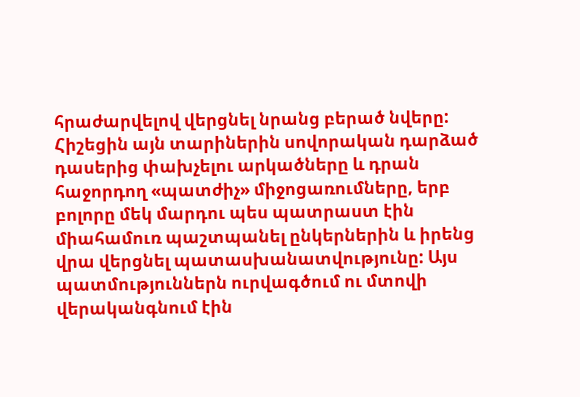հրաժարվելով վերցնել նրանց բերած նվերը: Հիշեցին այն տարիներին սովորական դարձած դասերից փախչելու արկածները և դրան հաջորդող «պատժիչ» միջոցառումները, երբ բոլորը մեկ մարդու պես պատրաստ էին միահամուռ պաշտպանել ընկերներին և իրենց վրա վերցնել պատասխանատվությունը: Այս պատմություններն ուրվագծում ու մտովի վերականգնում էին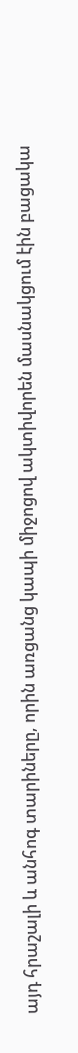այդ հրաշալի և անհոգ տարիները, որին առցանց կապի միջոցով ակտիվորեն մասնակցում էին բացակա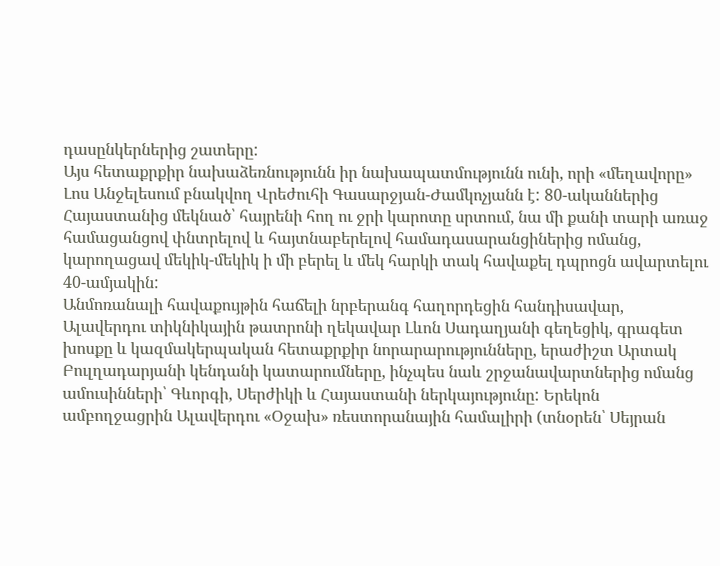դասընկերներից շատերը:
Այս հետաքրքիր նախաձեռնությունն իր նախապատմությունն ունի, որի «մեղավորը» Լոս Անջելեսում բնակվող Վրեժուհի Գասարջյան-Ժամկոչյանն է: 80-ականներից Հայաստանից մեկնած՝ հայրենի հող ու ջրի կարոտը սրտում, նա մի քանի տարի առաջ համացանցով փնտրելով և հայտնաբերելով համադասարանցիներից ոմանց, կարողացավ մեկիկ-մեկիկ ի մի բերել և մեկ հարկի տակ հավաքել դպրոցն ավարտելու 40-ամյակին:
Անմոռանալի հավաքույթին հաճելի նրբերանգ հաղորդեցին հանդիսավար, Ալավերդու տիկնիկային թատրոնի ղեկավար Լևոն Սադաղյանի գեղեցիկ, գրագետ խոսքը և կազմակերպական հետաքրքիր նորարարությունները, երաժիշտ Արտակ Բուլղադարյանի կենդանի կատարումները, ինչպես նաև շրջանավարտներից ոմանց ամուսինների՝ Գևորգի, Սերժիկի և Հայաստանի ներկայությունը: Երեկոն ամբողջացրին Ալավերդու «Օջախ» ռեստորանային համալիրի (տնօրեն՝ Սեյրան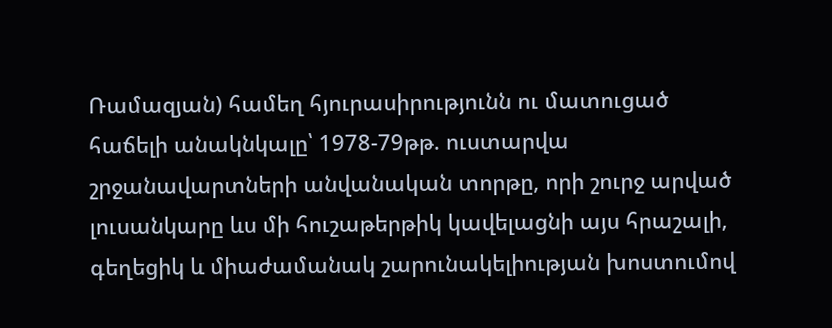Ռամազյան) համեղ հյուրասիրությունն ու մատուցած հաճելի անակնկալը՝ 1978-79թթ. ուստարվա շրջանավարտների անվանական տորթը, որի շուրջ արված լուսանկարը ևս մի հուշաթերթիկ կավելացնի այս հրաշալի, գեղեցիկ և միաժամանակ շարունակելիության խոստումով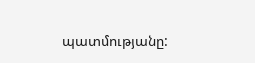պատմությանը: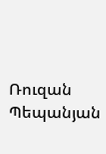Ռուզան Պեպանյան